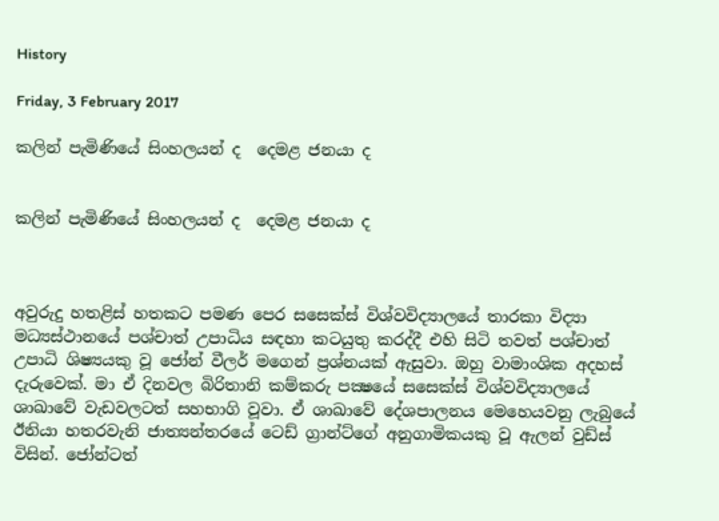History

Friday, 3 February 2017

කලින් පැමිණියේ සිංහලයන් ද  දෙමළ ජනයා ද


කලින් පැමිණියේ සිංහලයන් ද  දෙමළ ජනයා ද



අවුරුදු හතළිස් හතකට පමණ පෙර සසෙක්ස් විශ්වවිද්‍යාලයේ තාරකා විද්‍යා මධ්‍යස්ථානයේ පශ්චාත් උපාධිය සඳහා කටයුතු කරද්දී එහි සිටි තවත් පශ්චාත් උපාධි ශිෂ්‍යයකු වූ ජෝන් වීලර් මගෙන් ප්‍රශ්නයක් ඇසුවා. ඔහු වාමාංශික අදහස් දැරුවෙක්. මා ඒ දිනවල බිරිතානි කම්කරු පක්‍ෂයේ සසෙක්ස් විශ්වවිද්‍යාලයේ ශාඛාවේ වැඩවලටත් සහභාගි වූවා. ඒ ශාඛාවේ දේශපාලනය මෙහෙයවනු ලැබුයේ ඊනියා හතරවැනි ජාත්‍යන්තරයේ ටෙඩ් ග්‍රාන්ට්ගේ අනුගාමිකයකු වූ ඇලන් වුඩ්ස් විසින්. ජෝන්ටත්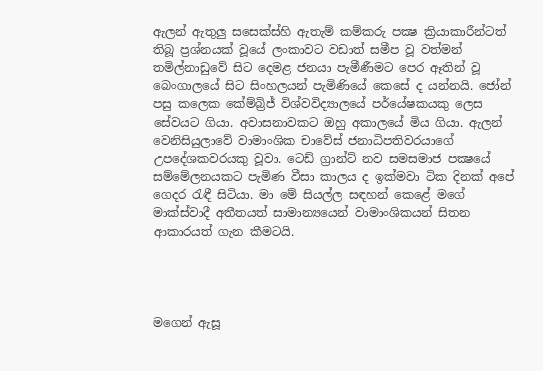ඇලන් ඇතුලු සසෙක්ස්හි ඇතැම් කම්කරු පක්‍ෂ ක්‍රියාකාරීන්ටත් තිබූ ප්‍රශ්නයක් වූයේ ලංකාවට වඩාත් සමීප වූ වත්මන් තමිල්නාඩුවේ සිට දෙමළ ජනයා පැමීණීමට පෙර ඈතින් වූ බෙංගාලයේ සිට සිංහලයන් පැමිණියේ කෙසේ ද යන්නයි. ජෝන් පසු කලෙක කේම්බ්‍රිජ් විශ්වවිද්‍යාලයේ පර්යේෂකයකු ලෙස සේවයට ගියා. අවාසනාවකට ඔහු අකාලයේ මිය ගියා. ඇලන් වෙනිසියුලාවේ වාමාංශික චාවේස් ජනාධිපතිවරයාගේ උපදේශකවරයකු වූවා. ටෙඩ් ග්‍රාන්ට් නව සමසමාජ පක්‍ෂයේ සම්මේලනයකට පැමිණ වීසා කාලය ද ඉක්මවා ටික දිනක් අපේ ගෙදර රැඳී සිටියා. මා මේ සියල්ල සඳහන් කෙළේ මගේ මාක්ස්වාදී අතීතයත් සාමාන්‍යයෙන් වාමාංශිකයන් සිතන ආකාරයත් ගැන කීමටයි.




මගෙන් ඇසූ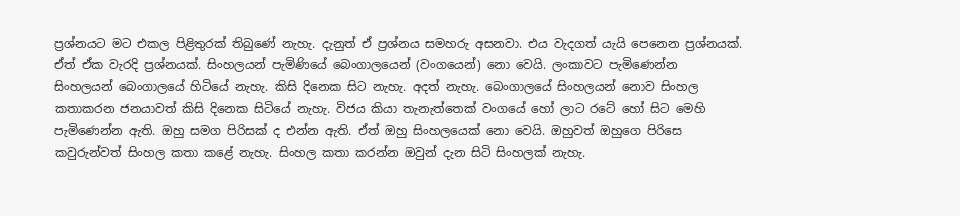ප්‍රශ්නයට මට එකල පිළිතුරක් තිබුණේ නැහැ. දැනුත් ඒ ප්‍රශ්නය සමහරු අසනවා. එය වැදගත් යැයි පෙනෙන ප්‍රශ්නයක්. ඒත් ඒක වැරදි ප්‍රශ්නයක්. සිංහලයන් පැමිණියේ බෙංගාලයෙන් (වංගයෙන්) නො වෙයි. ලංකාවට පැමිණෙන්න  සිංහලයන් බෙංගාලයේ හිටියේ නැහැ. කිසි දිනෙක සිට නැහැ. අදත් නැහැ. බෙංගාලයේ සිංහලයන් නොව සිංහල කතාකරන ජනයාවත් කිසි දිනෙක සිටියේ නැහැ. විජය කියා තැනැත්තෙක් වංගයේ හෝ ලාට රටේ හෝ සිට මෙහි පැමිණෙන්න ඇති. ඔහු සමග පිරිසක් ද එන්න ඇති. ඒත් ඔහු සිංහලයෙක් නො වෙයි. ඔහුවත් ඔහුගෙ පිරිසෙ කවුරුන්වත් සිංහල කතා කළේ නැහැ. සිංහල කතා කරන්න ඔවුන් දැන සිටි සිංහලක් නැහැ.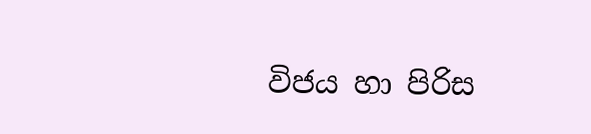විජය හා පිරිස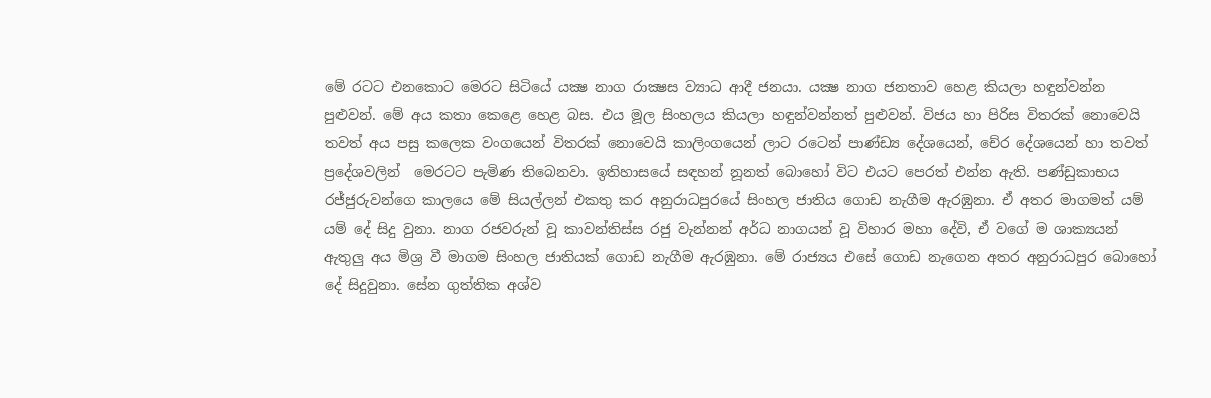මේ රටට එනකොට මෙරට සිටියේ යක්‍ෂ නාග රාක්‍ෂස ව්‍යාධ ආදී ජනයා. යක්‍ෂ නාග ජනතාව හෙළ කියලා හඳුන්වන්න පුළුවන්. මේ අය කතා කෙළෙ හෙළ බස. එය මූල සිංහලය කියලා හඳුන්වන්නත් පුළුවන්. විජය හා පිරිස විතරක් නොවෙයි තවත් අය පසු කලෙක වංගයෙන් විතරක් නොවෙයි කාලිංගයෙන් ලාට රටෙන් පාණ්ඩ්‍ය දේශයෙන්, චේර දේශයෙන් හා තවත් ප්‍රදේශවලින්  මෙරටට පැමිණ තිබෙනවා. ඉතිහාසයේ සඳහන් නූනත් බොහෝ විට එයට පෙරත් එන්න ඇති. පණ්ඩුකාභය රජ්ජුරුවන්ගෙ කාලයෙ මේ සියල්ලන් එකතු කර අනුරාධපුරයේ සිංහල ජාතිය ගොඩ නැගීම ඇරඹුනා. ඒ අතර මාගමත් යම් යම් දේ සිදු වුනා. නාග රජවරුන් වූ කාවන්තිස්ස රජු වැන්නන් අර්ධ නාගයන් වූ විහාර මහා දේවි, ඒ වගේ ම ශාක්‍යයන් ඇතුලු අය මිශ්‍ර වී මාගම සිංහල ජාතියක් ගොඩ නැගීම ඇරඹුනා. මේ රාජ්‍යය එසේ ගොඩ නැගෙන අතර අනුරාධපුර බොහෝ දේ සිදුවුනා. සේන ගුත්තික අශ්ව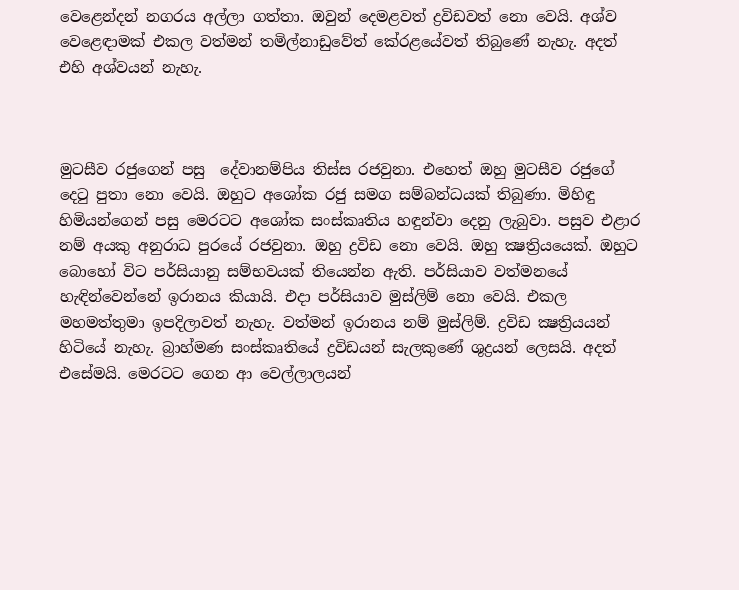වෙළෙන්දන් නගරය අල්ලා ගත්තා. ඔවුන් දෙමළවත් ද්‍රවිඩවත් නො වෙයි. අශ්ව වෙළෙඳාමක් එකල වත්මන් තමිල්නාඩුවේත් කේරළයේවත් තිබුණේ නැහැ. අදත් එහි අශ්වයන් නැහැ.



මුටසීව රජුගෙන් පසු  දේවානම්පිය තිස්ස රජවුනා. එහෙත් ඔහු මුටසීව රජුගේ දෙටු පුතා නො වෙයි. ඔහුට අශෝක රජු සමග සම්බන්ධයක් තිබුණා. මිහිඳු හිමියන්ගෙන් පසු මෙරටට අශෝක සංස්කෘතිය හඳුන්වා දෙනු ලැබුවා. පසුව එළාර නම් අයකු අනුරාධ පුරයේ රජවුනා. ඔහු ද්‍රවිඩ නො වෙයි. ඔහු ක්‍ෂත්‍රියයෙක්. ඔහුට බොහෝ විට පර්සියානු සම්භවයක් තියෙන්න ඇති. පර්සියාව වත්මනයේ හැඳින්වෙන්නේ ඉරානය කියායි. එදා පර්සියාව මුස්ලිම් නො වෙයි. එකල මහමත්තුමා ඉපදිලාවත් නැහැ. වත්මන් ඉරානය නම් මුස්ලිම්. ද්‍රවිඩ ක්‍ෂත්‍රියයන් හිටියේ නැහැ. බ්‍රාහ්මණ සංස්කෘතියේ ද්‍රවිඩයන් සැලකුණේ ශුද්‍රයන් ලෙසයි. අදත් එසේමයි. මෙරටට ගෙන ආ වෙල්ලාලයන්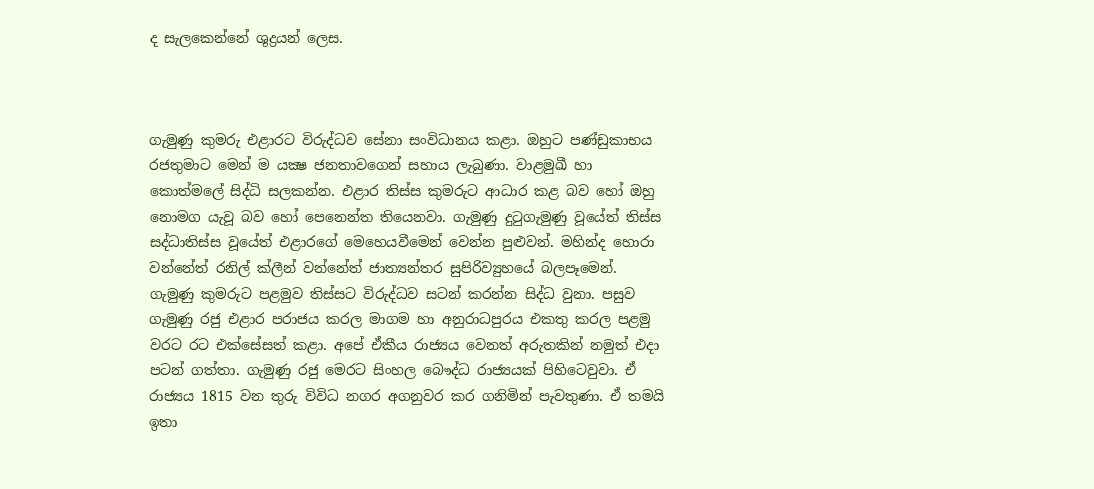ද සැලකෙන්නේ ශුද්‍රයන් ලෙස.



ගැමුණු කුමරු එළාරට විරුද්ධව සේනා සංවිධානය කළා. ඔහුට පණ්ඩුකාභය රජතුමාට මෙන් ම යක්‍ෂ ජනතාවගෙන් සහාය ලැබුණා. වාළමුඛී හා කොත්මලේ සිද්ධි සලකන්න. එළාර තිස්ස කුමරුට ආධාර කළ බව හෝ ඔහු නොමග යැවූ බව හෝ පෙනෙන්ත තියෙනවා. ගැමුණු දුටුගැමුණු වූයේත් තිස්ස සද්ධාතිස්ස වූයේත් එළාරගේ මෙහෙයවීමෙන් වෙන්න පුළුවන්. මහින්ද හොරා වන්නේත් රනිල් ක්ලීන් වන්නේත් ජාත්‍යන්තර සුපිරිව්‍යුහයේ බලපෑමෙන්. ගැමුණු කුමරුට පළමුව තිස්සට විරුද්ධව සටන් කරන්න සිද්ධ වුනා. පසුව ගැමුණු රජු එළාර පරාජය කරල මාගම හා අනුරාධපුරය එකතු කරල පළමු වරට රට එක්සේසත් කළා. අපේ ඒකීය රාජ්‍යය වෙනත් අරුතකින් නමුත් එදා පටන් ගත්තා. ගැමුණු රජු මෙරට සිංහල බෞද්ධ රාජ්‍යයක් පිහිටෙවුවා. ඒ රාජ්‍යය 1815 වන තුරු විවිධ නගර අගනුවර කර ගනිමින් පැවතුණා. ඒ තමයි ඉතා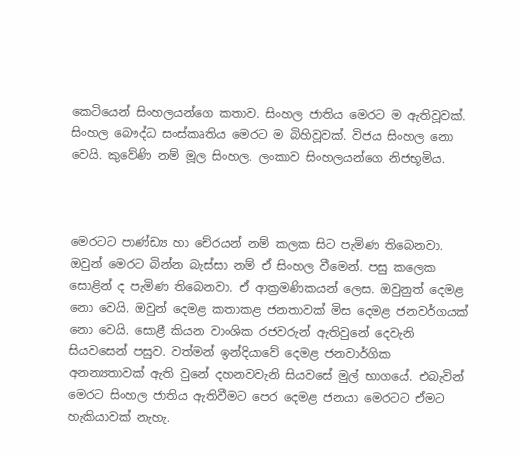කෙටියෙන් සිංහලයන්ගෙ කතාව. සිංහල ජාතිය මෙරට ම ඇතිවූවක්. සිංහල බෞද්ධ සංස්කෘතිය මෙරට ම බිහිවූවක්. විජය සිංහල නො වෙයි. කුවේණි නම් මූල සිංහල. ලංකාව සිංහලයන්ගෙ නිජභූමිය.



මෙරටට පාණ්ඩ්‍ය හා චේරයන් නම් කලක සිට පැමිණ තිබෙනවා. ඔවුන් මෙරට බින්න බැස්සා නම් ඒ සිංහල වීමෙන්. පසු කලෙක සොළින් ද පැමිණ තිබෙනවා. ඒ ආක්‍රමණිකයන් ලෙස. ඔවුනුත් දෙමළ නො වෙයි. ඔවුන් දෙමළ කතාකළ ජනතාවක් මිස දෙමළ ජනවර්ගයක් නො වෙයි. සොළී කියන වාංශික රජවරුන් ඇතිවුනේ දෙවැනි සියවසෙන් පසුව. වත්මන් ඉන්දියාවේ දෙමළ ජනවාර්ගික අනන්‍යතාවක් ඇති වුනේ දහනවවැනි සියවසේ මුල් භාගයේ. එබැවින් මෙරට සිංහල ජාතිය ඇතිවීමට පෙර දෙමළ ජනයා මෙරටට ඒමට හැකියාවක් නැහැ.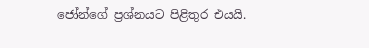ජෝන්ගේ ප්‍රශ්නයට පිළිතුර එයයි.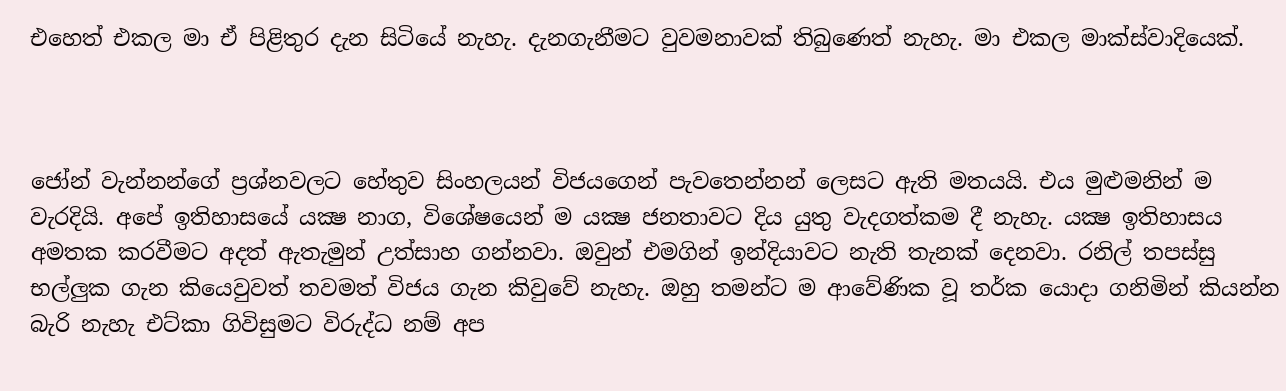එහෙත් එකල මා ඒ පිළිතුර දැන සිටියේ නැහැ. දැනගැනීමට වුවමනාවක් තිබුණෙත් නැහැ. මා එකල මාක්ස්වාදියෙක්.



ජෝන් වැන්නන්ගේ ප්‍රශ්නවලට හේතුව සිංහලයන් විජයගෙන් පැවතෙන්නන් ලෙසට ඇති මතයයි. එය මුළුමනින් ම වැරදියි. අපේ ඉතිහාසයේ යක්‍ෂ නාග, විශේෂයෙන් ම යක්‍ෂ ජනතාවට දිය යුතු වැදගත්කම දී නැහැ. යක්‍ෂ ඉතිහාසය අමතක කරවීමට අදත් ඇතැමුන් උත්සාහ ගන්නවා. ඔවුන් එමගින් ඉන්දියාවට නැති තැනක් දෙනවා. රනිල් තපස්සු භල්ලුක ගැන කියෙවුවත් තවමත් විජය ගැන කිවුවේ නැහැ. ඔහු තමන්ට ම ආවේණික වූ තර්ක යොදා ගනිමින් කියන්න බැරි නැහැ එට්කා ගිවිසුමට විරුද්ධ නම් අප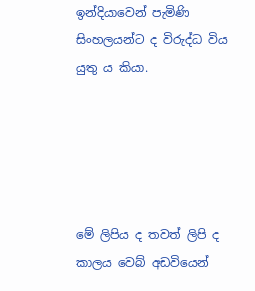ඉන්දියාවෙන් පැමිණි සිංහලයන්ට ද විරුද්ධ විය යුතු ය කියා.





මේ ලිපිය ද තවත් ලිපි ද කාලය වෙබ් අඩවියෙන්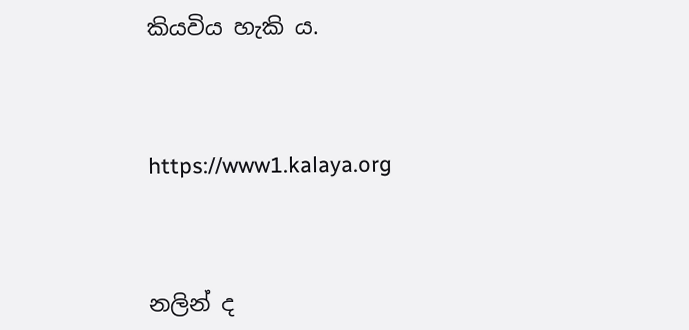කියවිය හැකි ය.



https://www1.kalaya.org



නලින් ද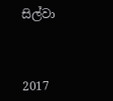සිල්වා



2017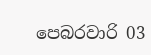පෙබරවාරි 03